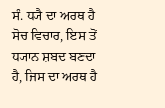ਸੰ. ਧ੍ਯੈ ਦਾ ਅਰਥ ਹੈ ਸੋਚ ਵਿਚਾਰ, ਇਸ ਤੋਂ ਧ੍ਯਾਨ ਸ਼ਬਦ ਬਣਦਾ ਹੈ, ਜਿਸ ਦਾ ਅਰਥ ਹੈ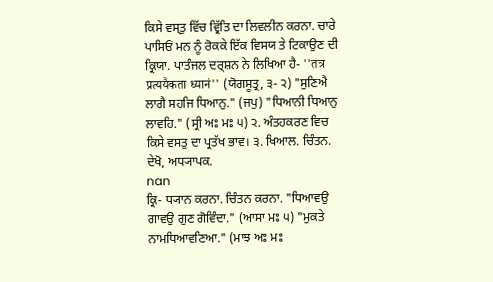ਕਿਸੇ ਵਸ੍ਤੁ ਵਿੱਚ ਵ੍ਰਿੱਤਿ ਦਾ ਲਿਵਲੀਨ ਕਰਨਾ. ਚਾਰੇ ਪਾਸਿਓਂ ਮਨ ਨੂੰ ਰੋਕਕੇ ਇੱਕ ਵਿਸਯ ਤੇ ਟਿਕਾਉਣ ਦੀ ਕ੍ਰਿਯਾ. ਪਾਤੰਜਲ ਦਰ੍ਸ਼ਨ ਨੇ ਲਿਖਿਆ ਹੈ- ''तत्र प्रत्ययैकता ध्यानं'' (ਯੋਗਸੂਤ੍ਰ, ੩- ੨) "ਸੁਣਿਐ ਲਾਗੈ ਸਹਜਿ ਧਿਆਨੁ." (ਜਪੁ) "ਧਿਆਨੀ ਧਿਆਨੁ ਲਾਵਹਿ." (ਸ੍ਰੀ ਅਃ ਮਃ ੫) ੨. ਅੰਤਹਕਰਣ ਵਿਚ ਕਿਸੇ ਵਸਤੁ ਦਾ ਪ੍ਰਤੱਖ ਭਾਵ। ੩. ਖਿਆਲ. ਚਿੰਤਨ.
ਦੇਖੋ, ਅਧ੍ਯਾਪਕ.
nan
ਕ੍ਰਿ- ਧ੍ਯਾਨ ਕਰਨਾ. ਚਿੰਤਨ ਕਰਨਾ. "ਧਿਆਵਉ ਗਾਵਉ ਗੁਣ ਗੋਵਿੰਦਾ." (ਆਸਾ ਮਃ ੫) "ਮੁਕਤੇ ਨਾਮਧਿਆਵਣਿਆ." (ਮਾਝ ਅਃ ਮਃ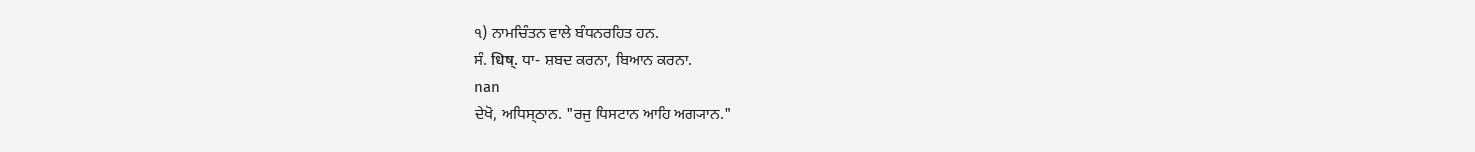੧) ਨਾਮਚਿੰਤਨ ਵਾਲੇ ਬੰਧਨਰਹਿਤ ਹਨ.
ਸੰ. धिष्. ਧਾ- ਸ਼ਬਦ ਕਰਨਾ, ਬਿਆਨ ਕਰਨਾ.
nan
ਦੇਖੋ, ਅਧਿਸ੍ਠਾਨ. "ਰਜੁ ਧਿਸਟਾਨ ਆਹਿ ਅਗ੍ਯਾਨ."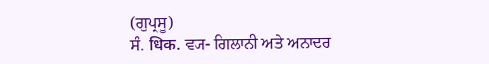(ਗੁਪ੍ਰਸੂ)
ਸੰ. धिक. ਵ੍ਯ- ਗਿਲਾਨੀ ਅਤੇ ਅਨਾਦਰ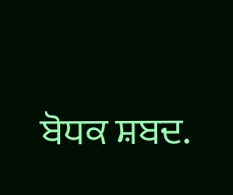ਬੋਧਕ ਸ਼ਬਦ.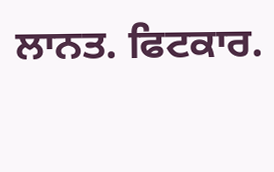ਲਾਨਤ. ਫਿਟਕਾਰ.